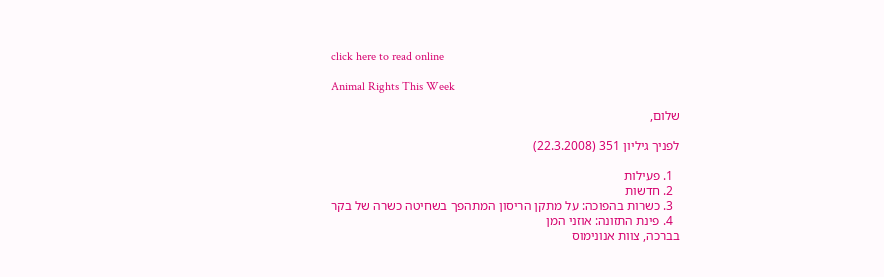click here to read online

Animal Rights This Week

שלום,

לפניך גיליון 351 (22.3.2008)

  1. פעילות
  2. חדשות
  3. כשרות בהפוכה: על מתקן הריסון המתהפך בשחיטה כשרה של בקר
  4. פינת התזונה: אוזני המן
בברכה, צוות אנונימוס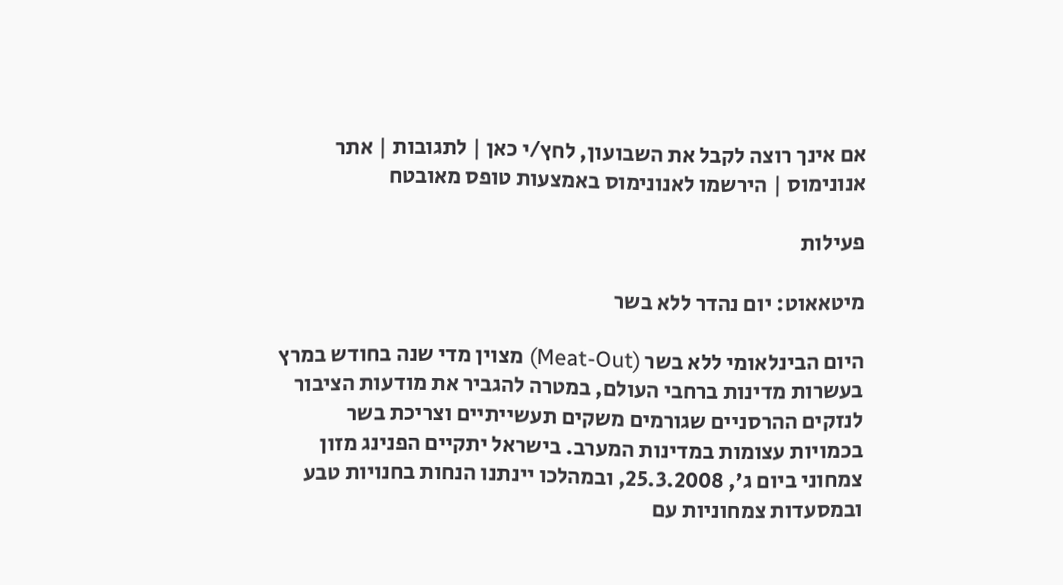אם אינך רוצה לקבל את השבועון, לחץ/י כאן | לתגובות | אתר אנונימוס | הירשמו לאנונימוס באמצעות טופס מאובטח

פעילות

מיטאאוט: יום נהדר ללא בשר

היום הבינלאומי ללא בשר (Meat-Out) מצוין מדי שנה בחודש במרץ בעשרות מדינות ברחבי העולם, במטרה להגביר את מודעות הציבור לנזקים ההרסניים שגורמים משקים תעשייתיים וצריכת בשר בכמויות עצומות במדינות המערב. בישראל יתקיים הפנינג מזון צמחוני ביום ג', 25.3.2008, ובמהלכו יינתנו הנחות בחנויות טבע ובמסעדות צמחוניות עם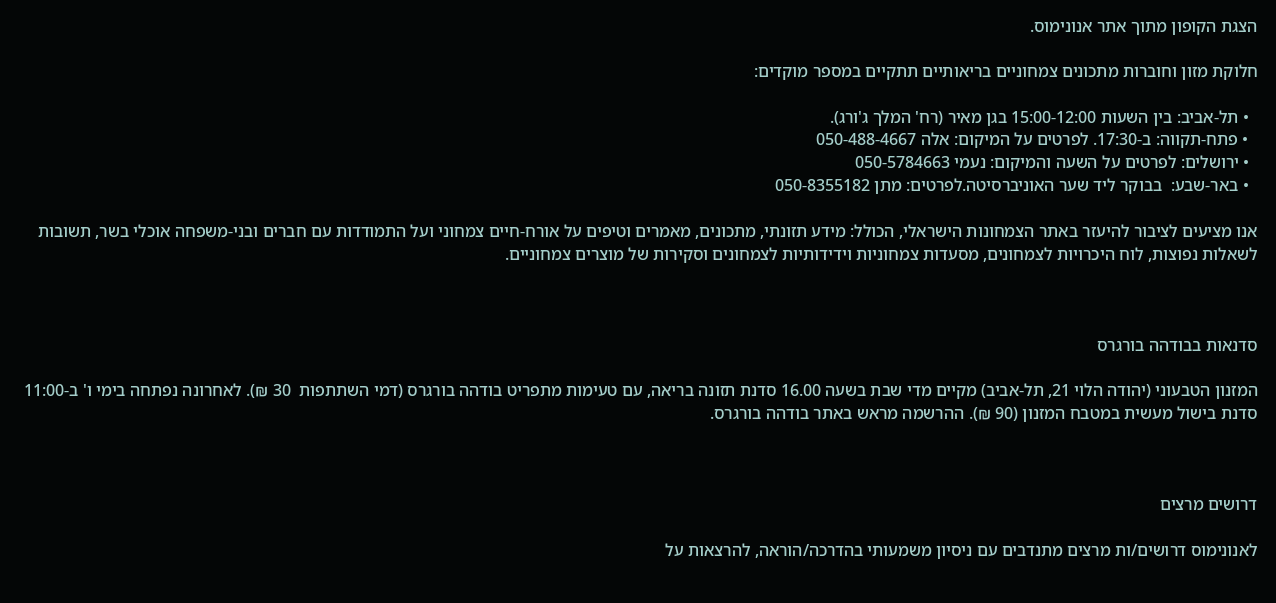הצגת הקופון מתוך אתר אנונימוס.

חלוקת מזון וחוברות מתכונים צמחוניים בריאותיים תתקיים במספר מוקדים:

  • תל-אביב: בין השעות 15:00-12:00 בגן מאיר (רח' המלך ג'ורג).
  • פתח-תקווה: ב-17:30. לפרטים על המיקום: אלה 050-488-4667
  • ירושלים: לפרטים על השעה והמיקום: נעמי 050-5784663
  • באר-שבע:  בבוקר ליד שער האוניברסיטה.לפרטים: מתן 050-8355182

אנו מציעים לציבור להיעזר באתר הצמחונות הישראלי, הכולל: מידע תזונתי, מתכונים, מאמרים וטיפים על אורח-חיים צמחוני ועל התמודדות עם חברים ובני-משפחה אוכלי בשר, תשובות לשאלות נפוצות, לוח היכרויות לצמחונים, מסעדות צמחוניות וידידותיות לצמחונים וסקירות של מוצרים צמחוניים.



סדנאות בבודהה בורגרס

המזנון הטבעוני (יהודה הלוי 21, תל-אביב) מקיים מדי שבת בשעה 16.00 סדנת תזונה בריאה, עם טעימות מתפריט בודהה בורגרס (דמי השתתפות  30 ₪). לאחרונה נפתחה בימי ו' ב-11:00 סדנת בישול מעשית במטבח המזנון (90 ₪). ההרשמה מראש באתר בודהה בורגרס.



דרושים מרצים

לאנונימוס דרושים/ות מרצים מתנדבים עם ניסיון משמעותי בהדרכה/הוראה, להרצאות על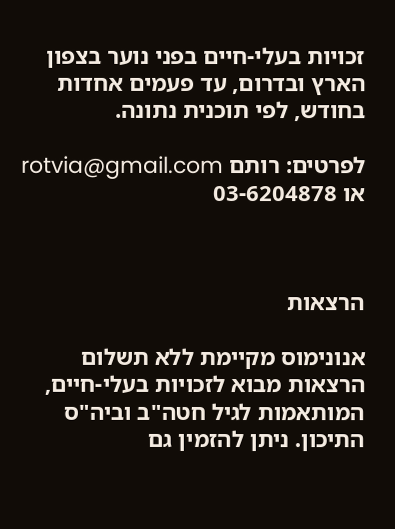זכויות בעלי-חיים בפני נוער בצפון הארץ ובדרום, עד פעמים אחדות בחודש, לפי תוכנית נתונה.

לפרטים: רותם rotvia@gmail.com או 03-6204878



הרצאות

אנונימוס מקיימת ללא תשלום הרצאות מבוא לזכויות בעלי-חיים, המותאמות לגיל חטה"ב וביה"ס התיכון. ניתן להזמין גם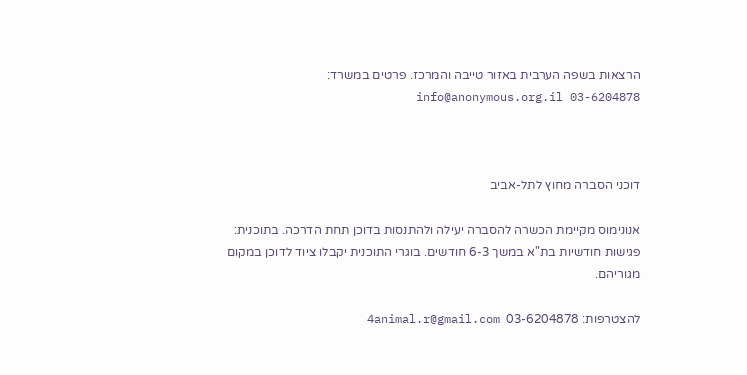הרצאות בשפה הערבית באזור טייבה והמרכז. פרטים במשרד: info@anonymous.org.il 03-6204878



דוכני הסברה מחוץ לתל-אביב

אנונימוס מקיימת הכשרה להסברה יעילה ולהתנסות בדוכן תחת הדרכה. בתוכנית: פגישות חודשיות בת"א במשך 6-3 חודשים. בוגרי התוכנית יקבלו ציוד לדוכן במקום מגוריהם.

להצטרפות: 03-6204878  4animal.r@gmail.com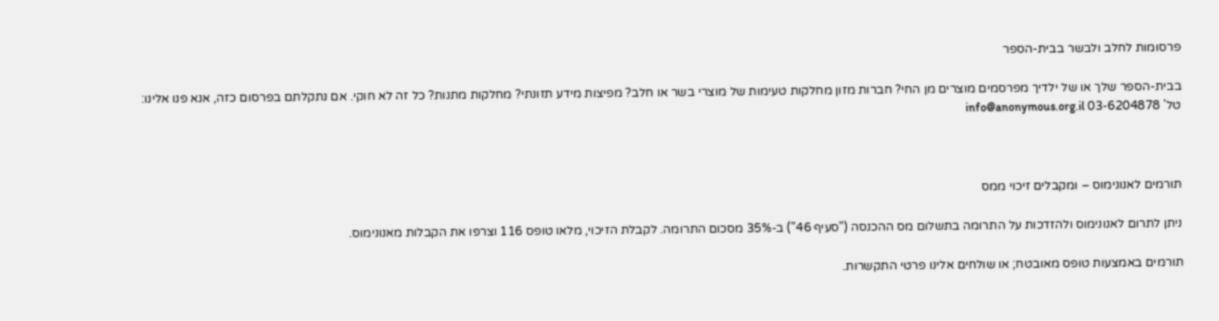פרסומות לחלב ולבשר בבית-הספר

בבית-הספר שלך או של ילדיך מפרסמים מוצרים מן החי? חברות מזון מחלקות טעימות של מוצרי בשר או חלב? מפיצות מידע תזונתי? מחלקות מתנות? כל זה לא חוקי. אם נתקלתם בפרסום כזה, אנא פנו אלינו: טל' 03-6204878 info@anonymous.org.il



תורמים לאנונימוס – ומקבלים זיכוי ממס

ניתן לתרום לאנונימוס ולהזדכות על התרומה בתשלום מס ההכנסה ("סעיף 46") ב-35% מסכום התרומה. לקבלת הזיכוי, מלאו טופס 116 וצרפו את הקבלות מאנונימוס.

תורמים באמצעות טופס מאובטח; או שולחים אלינו פרטי התקשרות.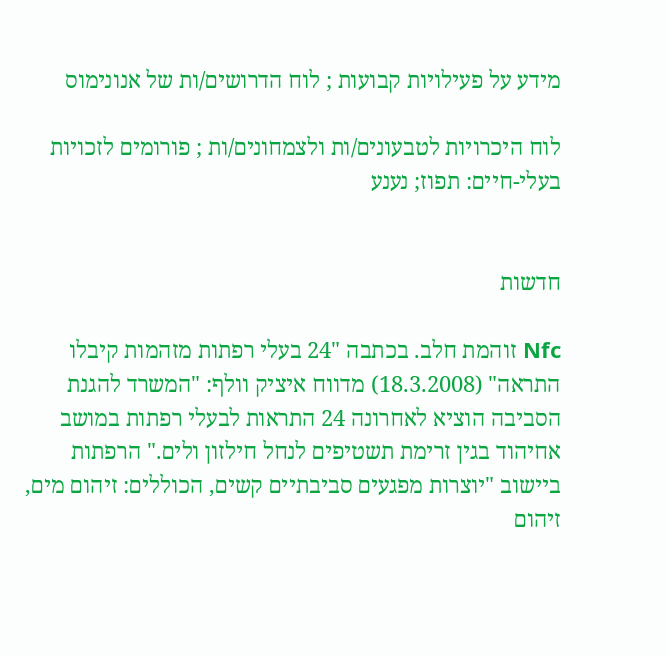מידע על פעילויות קבועות ; לוח הדרושים/ות של אנונימוס

לוח היכרויות לטבעונים/ות ולצמחונים/ות ; פורומים לזכויות בעלי-חיים: תפוז; נענע


חדשות

Nfc זוהמת חלב. בכתבה "24 בעלי רפתות מזהמות קיבלו התראה" (18.3.2008) מדווח איציק וולף: "המשרד להגנת הסביבה הוציא לאחרונה 24 התראות לבעלי רפתות במושב אחיהוד בגין זרימת תשטיפים לנחל חילזון ולים." הרפתות ביישוב "יוצרות מפגעים סביבתיים קשים, הכוללים: זיהום מים, זיהום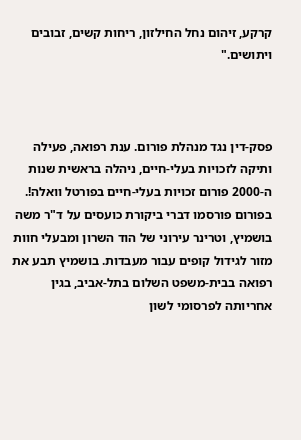קרקע, זיהום נחל החילזון, ריחות קשים, זבובים ויתושים."



פסק-דין נגד מנהלת פורום. ענת רפואה, פעילה ותיקה לזכויות בעלי-חיים, ניהלה בראשית שנות ה-2000 פורום זכויות בעלי-חיים בפורטל וואלה!. בפורום פורסמו דברי ביקורת כועסים על ד"ר משה בושמיץ, וטרינר עירוני של הוד השרון ומבעלי חוות מזור לגידול קופים עבור מעבדות. בושמיץ תבע את רפואה בבית-משפט השלום בתל-אביב, בגין אחריותה לפרסומי לשון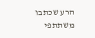הרע שכתבו משתתפי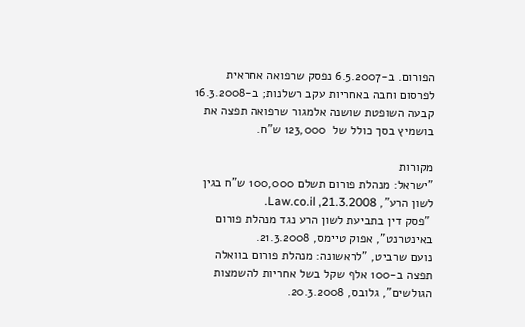הפורום. ב-6.5.2007 נפסק שרפואה אחראית לפרסום וחבה באחריות עקב רשלנות; ב-16.3.2008 קבעה השופטת שושנה אלמגור שרפואה תפצה את בושמיץ בסך כולל של  123,000 ש"ח.

מקורות
"ישראל: מנהלת פורום תשלם 100,000 ש"ח בגין לשון הרע", Law.co.il ,21.3.2008.
 "פסק דין בתביעת לשון הרע נגד מנהלת פורום באינטרנט", אפוק טיימס, 21.3.2008.
נועם שרביט, "לראשונה: מנהלת פורום בוואלה תפצה ב-100 אלף שקל בשל אחריות להשמצות הגולשים", גלובס, 20.3.2008.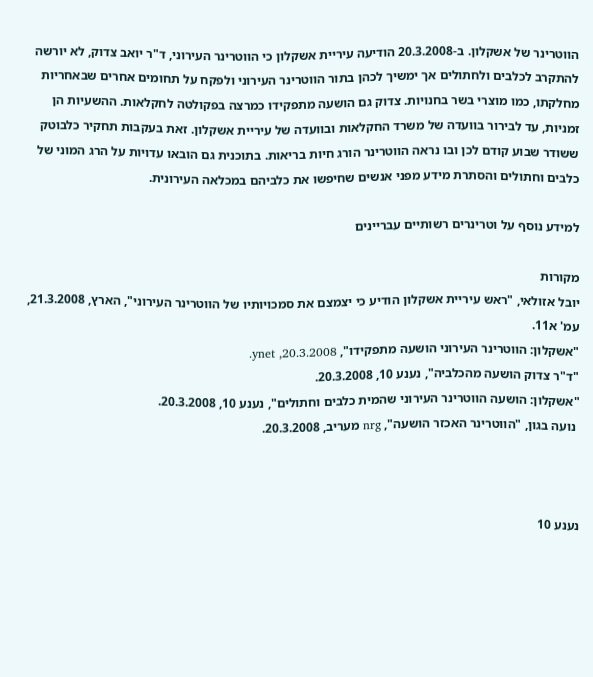הווטרינר של אשקלון. ב-20.3.2008 הודיעה עיריית אשקלון כי הווטרינר העירוני, ד"ר יואב צדוק, לא יורשה להתקרב לכלבים ולחתולים אך ימשיך לכהן בתור הווטרינר העירוני ולפקח על תחומים אחרים שבאחריות מחלקתו, כמו מוצרי בשר בחנויות. צדוק גם הושעה מתפקידו כמרצה בפקולטה לחקלאות. ההשעיות הן זמניות, עד לבירור בוועדה של משרד החקלאות ובוועדה של עיריית אשקלון. זאת בעקבות תחקיר כלבוטק ששודר שבוע קודם לכן ובו נראה הווטרינר הורג חיות בריאות. בתוכנית גם הובאו עדויות על הרג המוני של כלבים וחתולים והסתרת מידע מפני אנשים שחיפשו את כלביהם במכלאה העירונית.

למידע נוסף על וטרינרים רשותיים עבריינים

מקורות
יובל אזולאי, "ראש עיריית אשקלון הודיע כי יצמצם את סמכויותיו של הווטרינר העירוני", הארץ, 21.3.2008, עמ' א11.
"אשקלון: הווטרינר העירוני הושעה מתפקידו", ynet ,20.3.2008.
"ד"ר צדוק הושעה מהכלביה", נענע 10, 20.3.2008.
"אשקלון: הושעה הווטרינר העירוני שהמית כלבים וחתולים", נענע 10, 20.3.2008.
 נועה בגון, "הווטרינר האכזר הושעה", nrg מעריב, 20.3.2008.



נענע 10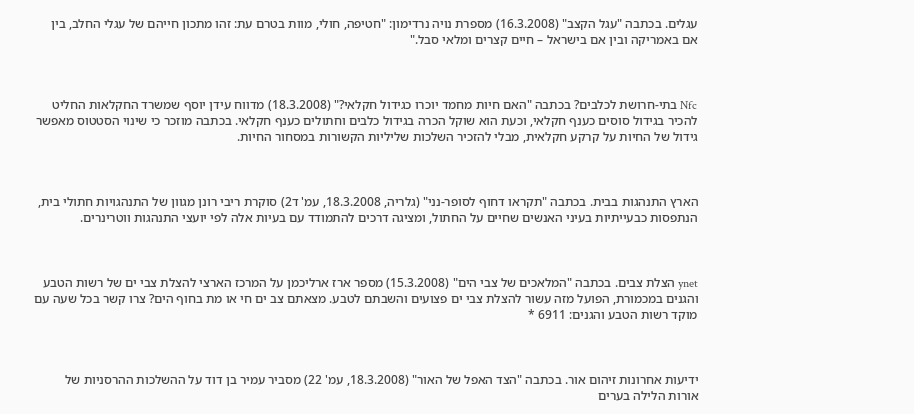עגלים. בכתבה "עגל הקצב" (16.3.2008) מספרת נויה נרדימון: "חטיפה, חולי, מוות בטרם עת: זהו מתכון חייהם של עגלי החלב, בין אם באמריקה ובין אם בישראל – חיים קצרים ומלאי סבל."



Nfc בתי-חרושת לכלבים? בכתבה "האם חיות מחמד יוכרו כגידול חקלאי?" (18.3.2008) מדווח עידן יוסף שמשרד החקלאות החליט להכיר בגידול סוסים כענף חקלאי, וכעת הוא שוקל הכרה בגידול כלבים וחתולים כענף חקלאי. בכתבה מוזכר כי שינוי הסטטוס מאפשר גידול של החיות על קרקע חקלאית, מבלי להזכיר השלכות שליליות הקשורות במסחור החיות.



הארץ התנהגות בבית. בכתבה "תקראו דחוף לסופר-נני" (גלריה, 18.3.2008, עמ' ד2) סוקרת ריבי רונן מגוון של התנהגויות חתולי בית, הנתפסות כבעייתיות בעיני האנשים שחיים על החתול, ומציגה דרכים להתמודד עם בעיות אלה לפי יועצי התנהגות ווטרינרים.



ynet הצלת צבים. בכתבה "המלאכים של צבי הים" (15.3.2008) מספר ארז ארליכמן על המרכז הארצי להצלת צבי ים של רשות הטבע והגנים במכמורת, הפועל מזה עשור להצלת צבי ים פצועים והשבתם לטבע. מצאתם צב ים חי או מת בחוף הים? צרו קשר בכל שעה עם מוקד רשות הטבע והגנים: 6911 *



ידיעות אחרונות זיהום אור. בכתבה "הצד האפל של האור" (18.3.2008, עמ' 22) מסביר עמיר בן דוד על ההשלכות ההרסניות של אורות הלילה בערים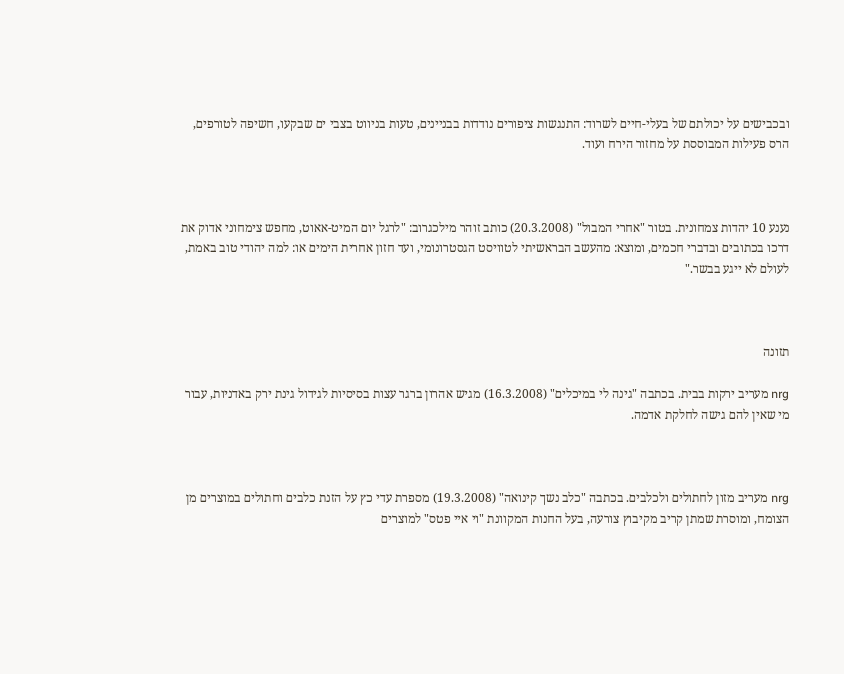ובכבישים על יכולתם של בעלי-חיים לשרוד: התנגשות ציפורים נודדות בבניינים, טעות בניווט בצבי ים שבקעו, חשיפה לטורפים, הרס פעילות המבוססת על מחזור הירח ועוד.



נענע 10 יהדות צמחונית. בטור "אחרי המבול" (20.3.2008) כותב זוהר מילכגרוב: "לרגל יום המיט-אאוט, מחפש צימחוני אדוק את דרכו בכתובים ובדברי חכמים, ומוצא: מהעשב הבראשיתי לטוויסט הגסטרונומי, ועד חזון אחרית הימים או: למה יהודי טוב באמת, לעולם לא ייגע בבשר."



תזונה

nrg מעריב ירקות בבית. בכתבה "גינה לי במיכלים" (16.3.2008) מגיש אהרון ברגר עצות בסיסיות לגידול גינת ירק באדניות, עבור מי שאין להם גישה לחלקת אדמה.



nrg מעריב מזון לחתולים ולכלבים. בכתבה "כלב נשך קינואה" (19.3.2008) מספרת עדי כץ על הזנת כלבים וחתולים במוצרים מן הצומח, ומוסרת שמתן קריב מקיבוץ צורעה, בעל החנות המקוונת "וי איי פטס" למוצרים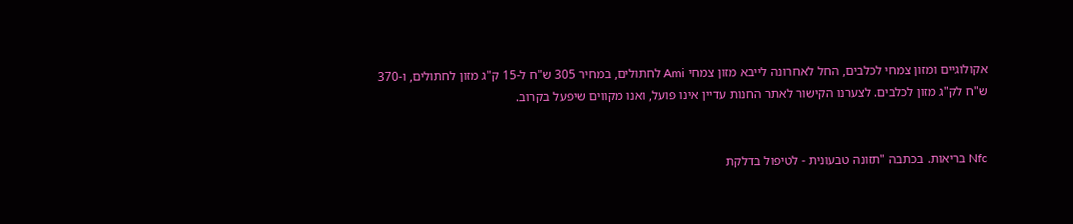אקולוגיים ומזון צמחי לכלבים, החל לאחרונה לייבא מזון צמחי Ami לחתולים, במחיר 305 ש"ח ל-15 ק"ג מזון לחתולים, ו-370 ש"ח לק"ג מזון לכלבים. לצערנו הקישור לאתר החנות עדיין אינו פועל, ואנו מקווים שיפעל בקרוב.


Nfc בריאות. בכתבה "תזונה טבעונית - לטיפול בדלקת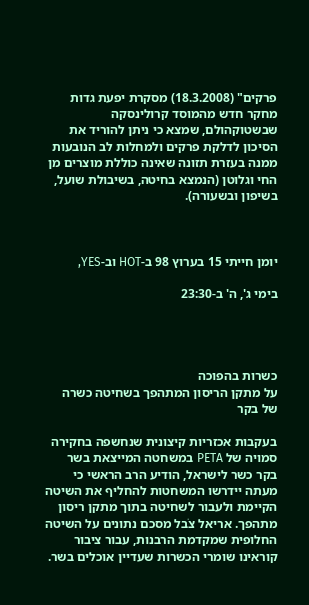פרקים" (18.3.2008) מסקרת יפעת גדות מחקר חדש מהמוסד קרולינסקה שבשטוקהולם, שמצא כי ניתן להוריד את הסיכון לדלקת פרקים ולמחלות לב הנובעות ממנה בעזרת תזונה שאינה כוללת מוצרים מן החי וגלוטן (הנמצא בחיטה, בשיבולת שועל, בשיפון ובשעורה).



יומן חייתי 15 בערוץ 98 ב-HOT וב-YES,

בימי ג', ה' ב-23:30




כשרות בהפוכה
על מתקן הריסון המתהפך בשחיטה כשרה של בקר

בעקבות אכזריות קיצונית שנחשפה בחקירה סמויה של PETA במשחטה המייצאת בשר בקר כשר לישראל, הודיע הרב הראשי כי מעתה יידרשו המשחטות להחליף את השיטה הקיימת ולעבור לשחיטה בתוך מתקן ריסון מתהפך. אריאל צֹבל מסכם נתונים על השיטה החלופית שמקדמת הרבנות, עבור ציבור קוראינו שומרי הכשרות שעדיין אוכלים בשר.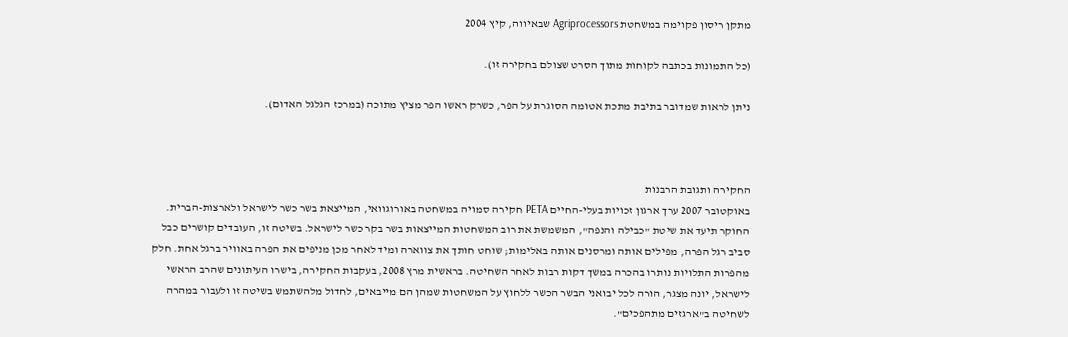מתקן ריסון פקוימה במשחטת Agriprocessors שבאיווה, קיץ 2004

(כל התמונות בכתבה לקוחות מתוך הסרט שצולם בחקירה זו).

ניתן לראות שמדובר בתיבת מתכת אטומה הסוגרת על הפר, כשרק ראשו הפר מציץ מתוכה (במרכז הגלגל האדום).



החקירה ותגובת הרבנות
באוקטובר 2007 ערך ארגון זכויות בעלי-החיים PETA חקירה סמויה במשחטה באורוגוואי, המייצאת בשר כשר לישראל ולארצות-הברית. החוקר תיעד את שיטת "כבילה והנפה", המשמשת את רוב המשחטות המייצאות בשר בקר כשר לישראל. בשיטה זו, העובדים קושרים כבל סביב רגל הפרה, מפילים אותה ומרסנים אותה באלימות; שוחט חותך את צווארה ומיד לאחר מכן מניפים את הפרה באוויר ברגל אחת. חלק מהפרות התלויות נותרו בהכרה במשך דקות רבות לאחר השחיטה. בראשית מרץ 2008, בעקבות החקירה, בישרו העיתונים שהרב הראשי לישראל, יונה מצגר, הורה לכל יבואני הבשר הכשר ללחוץ על המשחטות שמהן הם מייבאים, לחדול מלהשתמש בשיטה זו ולעבור במהרה לשחיטה ב"ארגזים מתהפכים".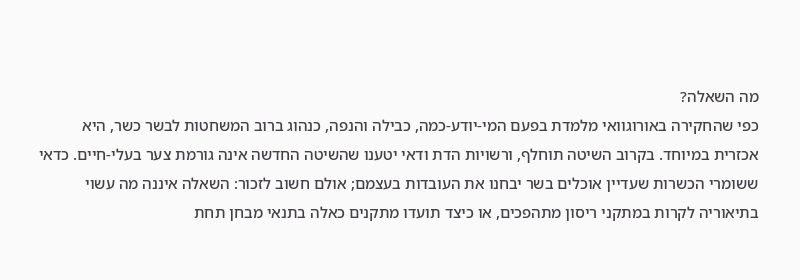מה השאלה?
כפי שהחקירה באורוגוואי מלמדת בפעם המי-יודע-כמה, כבילה והנפה, כנהוג ברוב המשחטות לבשר כשר, היא אכזרית במיוחד. בקרוב השיטה תוחלף, ורשויות הדת ודאי יטענו שהשיטה החדשה אינה גורמת צער בעלי-חיים. כדאי ששומרי הכשרות שעדיין אוכלים בשר יבחנו את העובדות בעצמם; אולם חשוב לזכור: השאלה איננה מה עשוי בתיאוריה לקרות במתקני ריסון מתהפכים, או כיצד תועדו מתקנים כאלה בתנאי מבחן תחת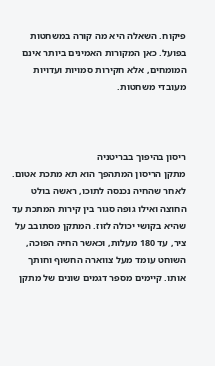פיקוח. השאלה היא מה קורה במשחטות בפועל. כאן המקורות האמינים ביותר אינם המומחים, אלא חקירות סמויות ועדויות מעובדי משחטות.



ריסון בהיפוך בבריטניה
מתקן הריסון המתהפך הוא תא מתכת אטום. לאחר שהחיה נכנסה לתוכו, ראשה בולט החוצה ואילו גופה סגור בין קירות המתכת עד שהיא בקושי יכולה לזוז. המתקן מסתובב על ציר, עד 180 מעלות, וכאשר החיה הפוכה, השוחט עומד מעל צווארה החשוף וחותך אותו. קיימים מספר דגמים שונים של מתקן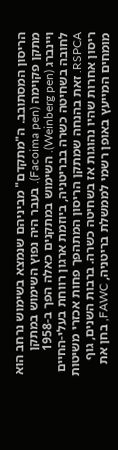הריסון המסתובב. ה"מתקדם" מביניהם שנמצא בשימוש נרחב הוא מתקן פקוימה (Facoima pen). בעבר היה נפוץ השימוש במתקן ויינברג (Weinberg pen). השימוש במתקנים כאלה הפך ב-1958 לחובה בשחיטה כשרה בבריטניה, ביוזמת ארגון רווחת בעלי-החיים RSPCA. זאת בהנחה שמתקן הריסון המתהפך פחות אכזרי משיטות ריסון אחרות שהיו נהוגות אז בשחיטה כשרה. ברבות השנים, גוף מומחים המייעץ באופן רשמי לממשלת בריטניה, FAWC, בחן את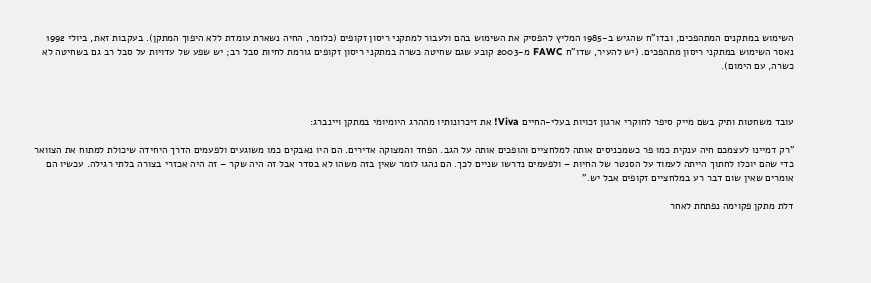השימוש במתקנים המתהפכים, ובדו"ח שהגיש ב-1985 המליץ להפסיק את השימוש בהם ולעבור למתקני ריסון זקופים (כלומר, החיה נשארת עומדת ללא היפוך המתקן). בעקבות זאת, ביולי 1992 נאסר השימוש במתקני ריסון מתהפכים. (יש להעיר, שדו"ח FAWC מ-2003 קובע שגם שחיטה כשרה במתקני ריסון זקופים גורמת לחיות סבל רב; יש שפע של עדויות על סבל רב גם בשחיטה לא כשרה, עם הימום).



עובד משחטות ותיק בשם מייק סיפר לחוקרי ארגון זכויות בעלי-החיים Viva! את זיכרונותיו מההרג היומיומי במתקן ויינברג:

"רק דמיינו לעצמכם חיה ענקית כמו פר כשמכניסים אותה למלחציים והופכים אותה על הגב. הפחד והמצוקה אדירים. הם היו נאבקים כמו משוגעים ולפעמים הדרך היחידה שיכולת למתוח את הצוואר כדי שהם יוכלו לחתוך הייתה לעמוד על הסנטר של החיות – ולפעמים נדרשו שניים לכך. הם נהגו לומר שאין בזה משהו לא בסדר אבל זה היה שקר – זה היה אכזרי בצורה בלתי רגילה. עכשיו הם אומרים שאין שום דבר רע במלחציים זקופים אבל יש."

דלת מתקן פקוימה נפתחת לאחר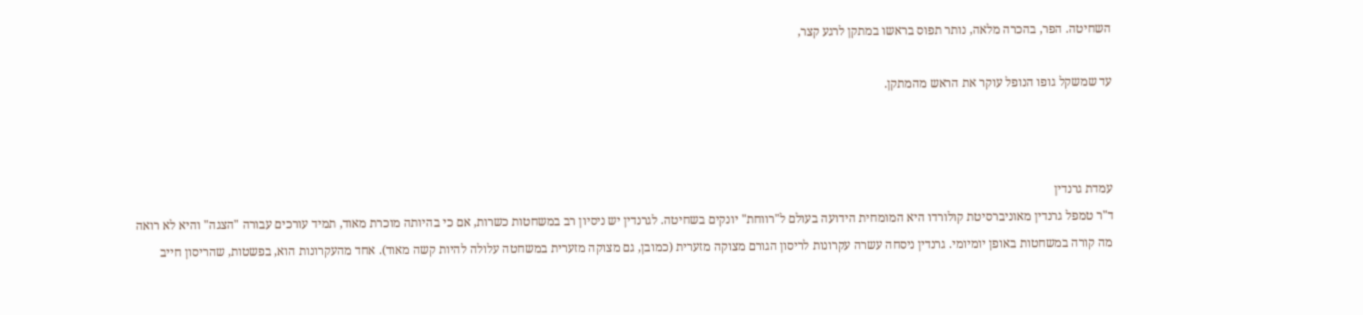השחיטה. הפר, בהכרה מלאה, נותר תפוס בראשו במתקן לרגע קצר,

עד שמשקל גופו הנופל עוקר את הראש מהמתקן.



עמדת גרנדין
ד"ר טמפל גרנדין מאוניברסיטת קולורדו היא המומחית הידועה בעולם ל"רווחת" יונקים בשחיטה. לגרנדין יש ניסיון רב במשחטות כשרות, אם כי בהיותה מוכרת מאוד, תמיד עורכים עבורה "הצגה" והיא לא רואה מה קורה במשחטות באופן יומיומי. גרנדין ניסחה עשרה עקרונות לריסון הגורם מצוקה מזערית (כמובן, גם מצוקה מזערית במשחטה עלולה להיות קשה מאוד). אחד מהעקרונות הוא, בפשטות, שהריסון חייב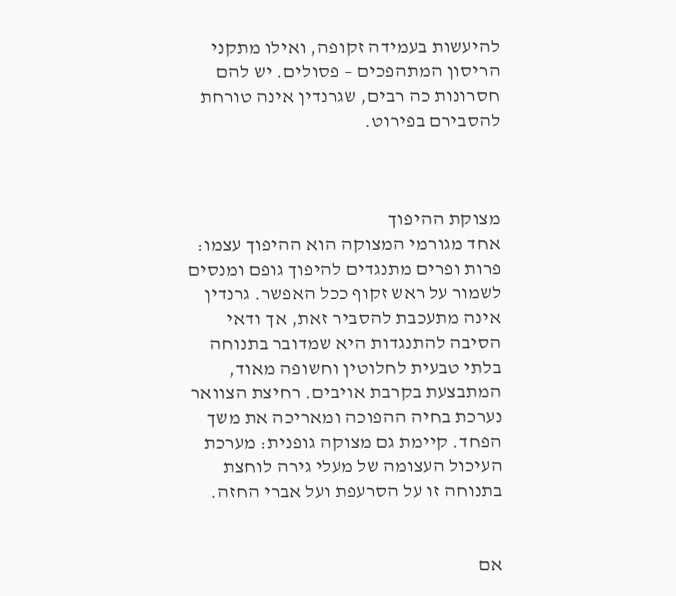להיעשות בעמידה זקופה, ואילו מתקני הריסון המתהפכים – פסולים. יש להם חסרונות כה רבים, שגרנדין אינה טורחת להסבירם בפירוט.



מצוקת ההיפוך
אחד מגורמי המצוקה הוא ההיפוך עצמו: פרות ופרים מתנגדים להיפוך גופם ומנסים לשמור על ראש זקוף ככל האפשר. גרנדין אינה מתעכבת להסביר זאת, אך ודאי הסיבה להתנגדות היא שמדובר בתנוחה בלתי טבעית לחלוטין וחשופה מאוד, המתבצעת בקרבת אויבים. רחיצת הצוואר נערכת בחיה ההפוכה ומאריכה את משך הפחד. קיימת גם מצוקה גופנית: מערכת העיכול העצומה של מעלי גירה לוחצת בתנוחה זו על הסרעפת ועל אברי החזה.


אם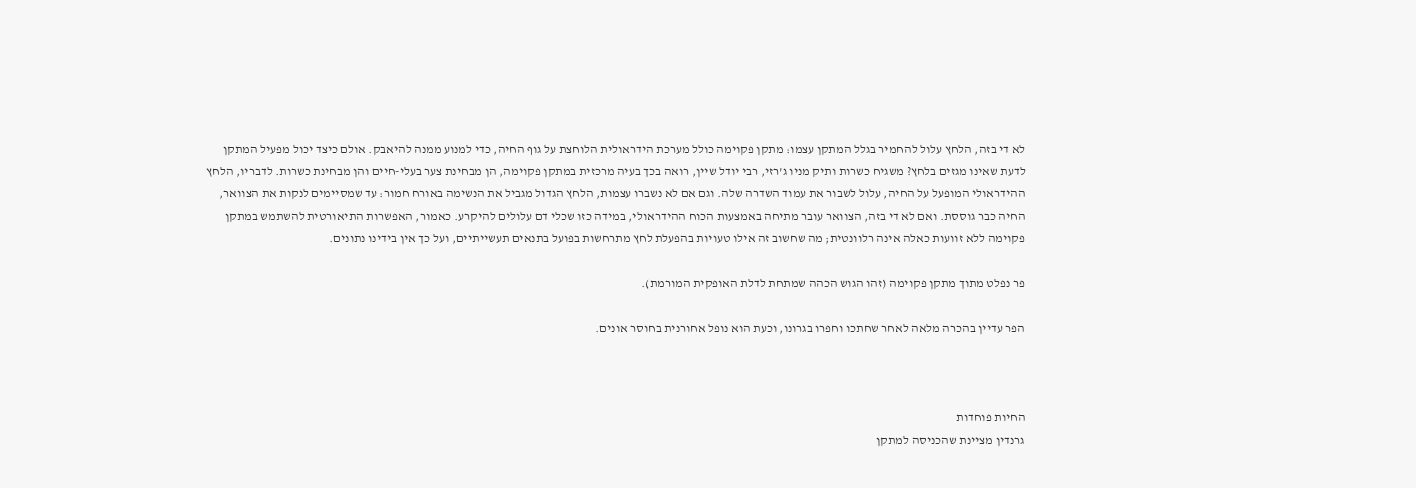לא די בזה, הלחץ עלול להחמיר בגלל המתקן עצמו: מתקן פקוימה כולל מערכת הידראולית הלוחצת על גוף החיה, כדי למנוע ממנה להיאבק. אולם כיצד יכול מפעיל המתקן לדעת שאינו מגזים בלחץ? משגיח כשרות ותיק מניו ג'רזי, רבי יודל שיין, רואה בכך בעיה מרכזית במתקן פקוימה, הן מבחינת צער בעלי-חיים והן מבחינת כשרות. לדבריו, הלחץ ההידראולי המופעל על החיה, עלול לשבור את עמוד השדרה שלה. וגם אם לא נשברו עצמות, הלחץ הגדול מגביל את הנשימה באורח חמור: עד שמסיימים לנקות את הצוואר, החיה כבר גוססת. ואם לא די בזה, הצוואר עובר מתיחה באמצעות הכוח ההידראולי, במידה כזו שכלי דם עלולים להיקרע. כאמור, האפשרות התיאורטית להשתמש במתקן פקוימה ללא זוועות כאלה אינה רלוונטית; מה שחשוב זה אילו טעויות בהפעלת לחץ מתרחשות בפועל בתנאים תעשייתיים, ועל כך אין בידינו נתונים.

פר נפלט מתוך מתקן פקוימה (זהו הגוש הכהה שמתחת לדלת האופקית המורמת).

הפר עדיין בהכרה מלאה לאחר שחתכו וחפרו בגרונו, וכעת הוא נופל אחורנית בחוסר אונים.



החיות פוחדות
גרנדין מציינת שהכניסה למתקן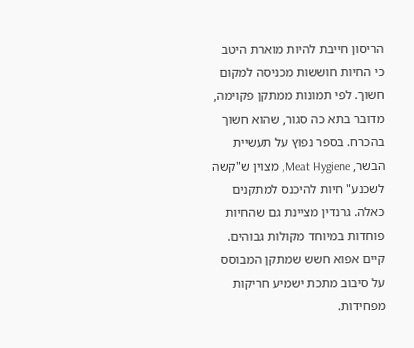הריסון חייבת להיות מוארת היטב כי החיות חוששות מכניסה למקום חשוך. לפי תמונות ממתקן פקוימה, מדובר בתא כה סגור, שהוא חשוך בהכרח. בספר נפוץ על תעשיית הבשר, Meat Hygiene, מצוין ש"קשה לשכנע" חיות להיכנס למתקנים כאלה. גרנדין מציינת גם שהחיות פוחדות במיוחד מקולות גבוהים. קיים אפוא חשש שמתקן המבוסס על סיבוב מתכת ישמיע חריקות מפחידות.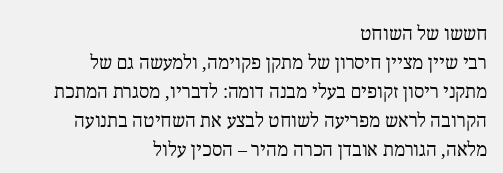חששו של השוחט
רבי שיין מציין חיסרון של מתקן פקוימה, ולמעשה גם של מתקני ריסון זקופים בעלי מבנה דומה: לדבריו, מסגרת המתכת הקרובה לראש מפריעה לשוחט לבצע את השחיטה בתנועה מלאה, הגורמת אובדן הכרה מהיר – הסכין עלול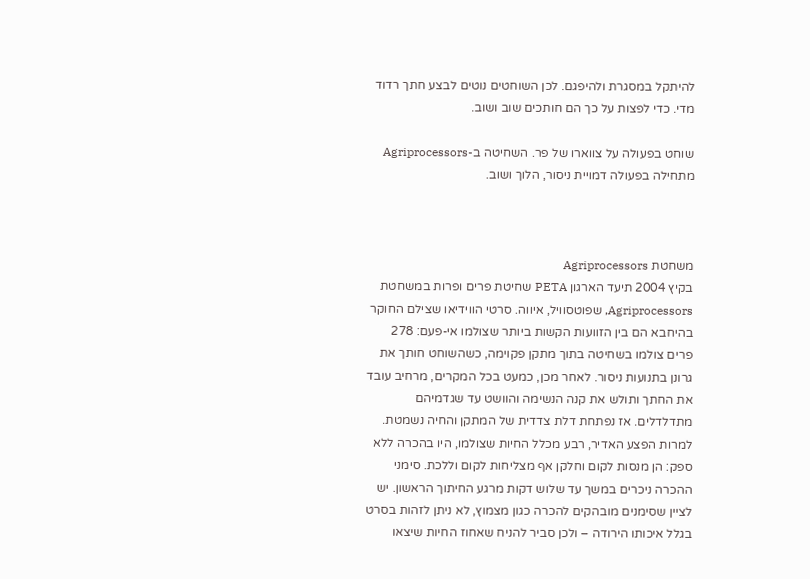להיתקל במסגרת ולהיפגם. לכן השוחטים נוטים לבצע חתך רדוד מדי. כדי לפצות על כך הם חותכים שוב ושוב.

שוחט בפעולה על צווארו של פר. השחיטה ב-Agriprocessors מתחילה בפעולה דמויית ניסור, הלוך ושוב.



משחטת Agriprocessors
בקיץ 2004 תיעד הארגון PETA שחיטת פרים ופרות במשחטת Agriprocessors, שפוטסוויל, איווה. סרטי הווידיאו שצילם החוקר בהיחבא הם בין הזוועות הקשות ביותר שצולמו אי-פעם: 278 פרים צולמו בשחיטה בתוך מתקן פקוימה, כשהשוחט חותך את גרונן בתנועות ניסור. לאחר מכן, כמעט בכל המקרים, מרחיב עובד את החתך ותולש את קנה הנשימה והוושט עד שגדמיהם מתדלדלים. אז נפתחת דלת צדדית של המתקן והחיה נשמטת. למרות הפצע האדיר, רבע מכלל החיות שצולמו, היו בהכרה ללא ספק: הן מנסות לקום וחלקן אף מצליחות לקום וללכת. סימני ההכרה ניכרים במשך עד שלוש דקות מרגע החיתוך הראשון. יש לציין שסימנים מובהקים להכרה כגון מצמוץ, לא ניתן לזהות בסרט בגלל איכותו הירודה – ולכן סביר להניח שאחוז החיות שיצאו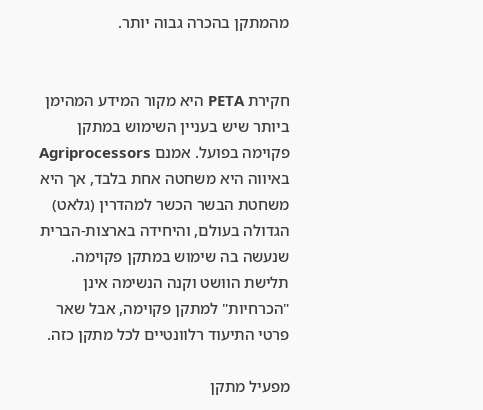מהמתקן בהכרה גבוה יותר.


חקירת PETA היא מקור המידע המהימן ביותר שיש בעניין השימוש במתקן פקוימה בפועל. אמנם Agriprocessors באיווה היא משחטה אחת בלבד, אך היא משחטת הבשר הכשר למהדרין (גלאט) הגדולה בעולם, והיחידה בארצות-הברית שנעשה בה שימוש במתקן פקוימה. תלישת הוושט וקנה הנשימה אינן "הכרחיות" למתקן פקוימה, אבל שאר פרטי התיעוד רלוונטיים לכל מתקן כזה.

מפעיל מתקן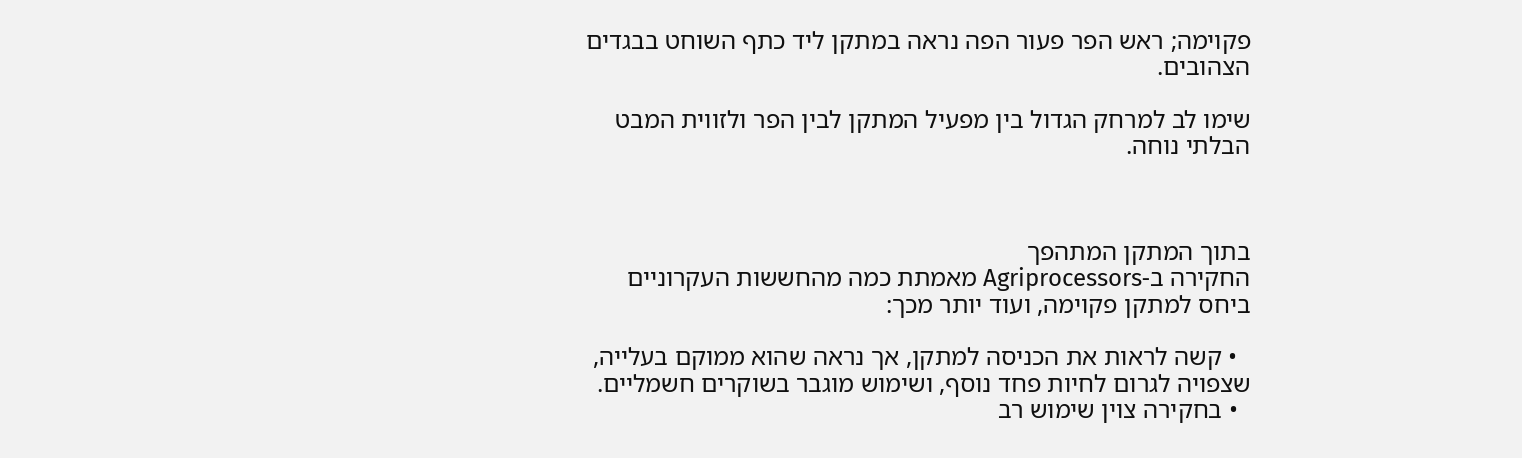פקוימה; ראש הפר פעור הפה נראה במתקן ליד כתף השוחט בבגדים הצהובים.

שימו לב למרחק הגדול בין מפעיל המתקן לבין הפר ולזווית המבט הבלתי נוחה.



בתוך המתקן המתהפך
החקירה ב-Agriprocessors מאמתת כמה מהחששות העקרוניים ביחס למתקן פקוימה, ועוד יותר מכך:

  • קשה לראות את הכניסה למתקן, אך נראה שהוא ממוקם בעלייה, שצפויה לגרום לחיות פחד נוסף, ושימוש מוגבר בשוקרים חשמליים.
  • בחקירה צוין שימוש רב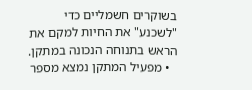בשוקרים חשמליים כדי "לשכנע" את החיות למקם את הראש בתנוחה הנכונה במתקן.
  • מפעיל המתקן נמצא מספר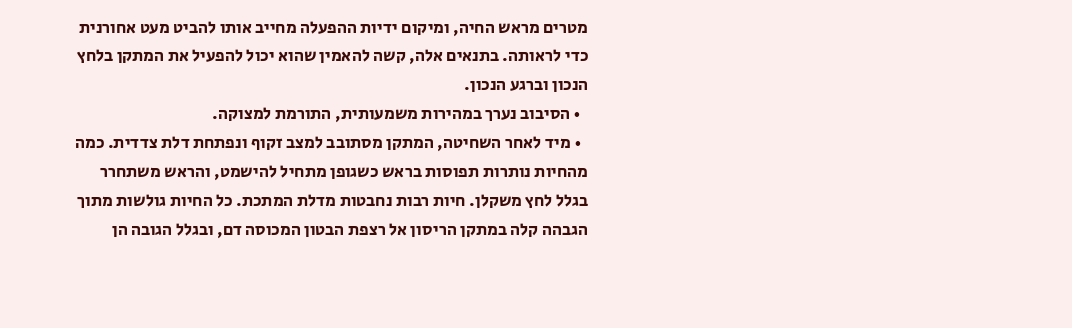מטרים מראש החיה, ומיקום ידיות ההפעלה מחייב אותו להביט מעט אחורנית כדי לראותה. בתנאים אלה, קשה להאמין שהוא יכול להפעיל את המתקן בלחץ הנכון וברגע הנכון.
  • הסיבוב נערך במהירות משמעותית, התורמת למצוקה.
  • מיד לאחר השחיטה, המתקן מסתובב למצב זקוף ונפתחת דלת צדדית. כמה מהחיות נותרות תפוסות בראש כשגופן מתחיל להישמט, והראש משתחרר בגלל לחץ משקלן. חיות רבות נחבטות מדלת המתכת. כל החיות גולשות מתוך הגבהה קלה במתקן הריסון אל רצפת הבטון המכוסה דם, ובגלל הגובה הן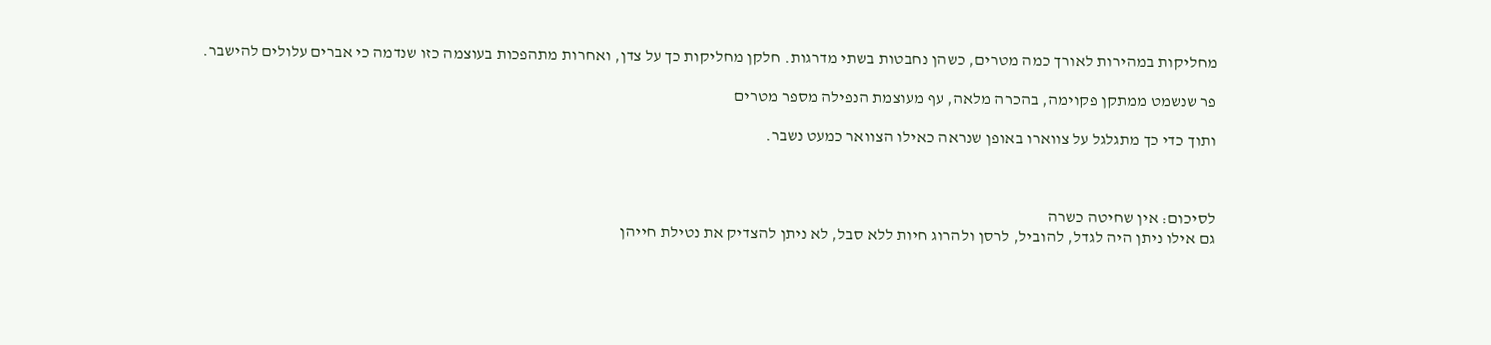מחליקות במהירות לאורך כמה מטרים, כשהן נחבטות בשתי מדרגות. חלקן מחליקות כך על צדן, ואחרות מתהפכות בעוצמה כזו שנדמה כי אברים עלולים להישבר.

פר שנשמט ממתקן פקוימה, בהכרה מלאה, עף מעוצמת הנפילה מספר מטרים

ותוך כדי כך מתגלגל על צווארו באופן שנראה כאילו הצוואר כמעט נשבר.



לסיכום: אין שחיטה כשרה
גם אילו ניתן היה לגדל, להוביל, לרסן ולהרוג חיות ללא סבל, לא ניתן להצדיק את נטילת חייהן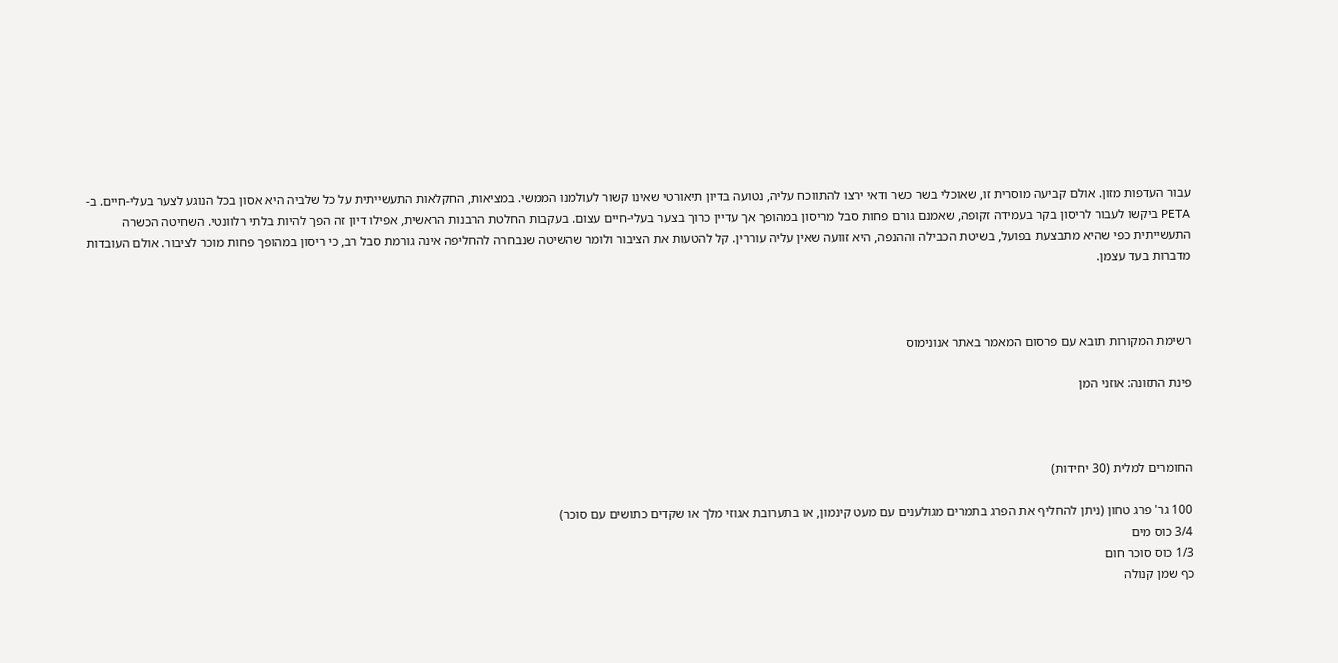עבור העדפות מזון. אולם קביעה מוסרית זו, שאוכלי בשר כשר ודאי ירצו להתווכח עליה, נטועה בדיון תיאורטי שאינו קשור לעולמנו הממשי. במציאות, החקלאות התעשייתית על כל שלביה היא אסון בכל הנוגע לצער בעלי-חיים. ב-PETA ביקשו לעבור לריסון בקר בעמידה זקופה, שאמנם גורם פחות סבל מריסון במהופך אך עדיין כרוך בצער בעלי-חיים עצום. בעקבות החלטת הרבנות הראשית, אפילו דיון זה הפך להיות בלתי רלוונטי. השחיטה הכשרה התעשייתית כפי שהיא מתבצעת בפועל, בשיטת הכבילה וההנפה, היא זוועה שאין עליה עוררין. קל להטעות את הציבור ולומר שהשיטה שנבחרה להחליפה אינה גורמת סבל רב, כי ריסון במהופך פחות מוכר לציבור. אולם העובדות מדברות בעד עצמן.



רשימת המקורות תובא עם פרסום המאמר באתר אנונימוס

פינת התזונה: אוזני המן



החומרים למלית (30 יחידות)

100 גר' פרג טחון (ניתן להחליף את הפרג בתמרים מגולענים עם מעט קינמון, או בתערובת אגוזי מלך או שקדים כתושים עם סוכר)
3/4 כוס מים
1/3 כוס סוכר חום
כף שמן קנולה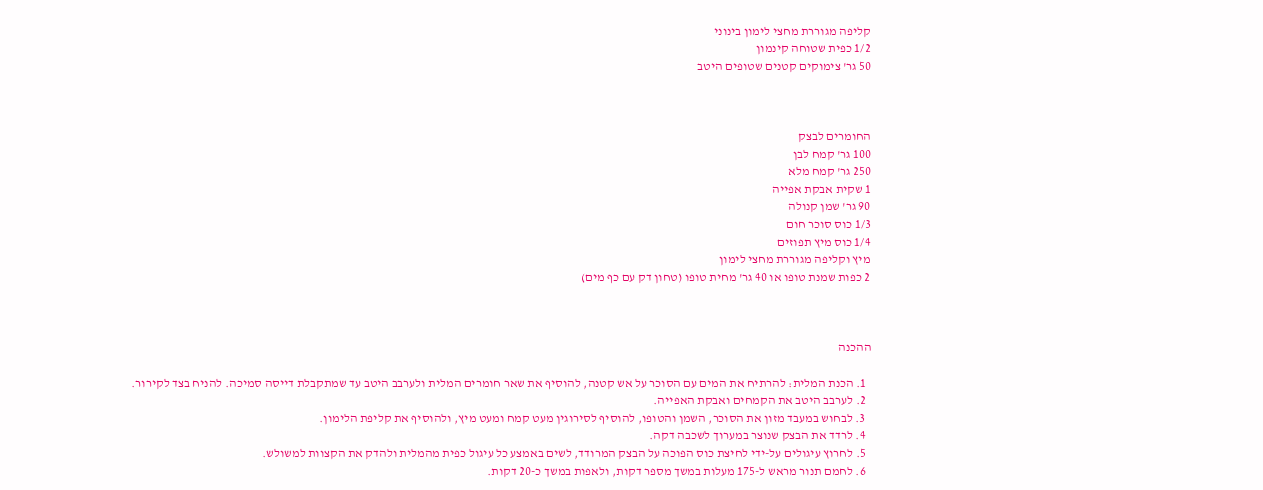קליפה מגוררת מחצי לימון בינוני
1/2 כפית שטוחה קינמון
50 גר' צימוקים קטנים שטופים היטב



החומרים לבצק
100 גר' קמח לבן
250 גר' קמח מלא
1 שקית אבקת אפייה
90 גר' שמן קנולה
1/3 כוס סוכר חום
1/4 כוס מיץ תפוזים
מיץ וקליפה מגוררת מחצי לימון
2 כפות שמנת טופו או 40 גר' מחית טופו (טחון דק עם כף מים)



ההכנה

  1. הכנת המלית: להרתיח את המים עם הסוכר על אש קטנה, להוסיף את שאר חומרים המלית ולערבב היטב עד שמתקבלת דייסה סמיכה. להניח בצד לקירור.
  2. לערבב היטב את הקמחים ואבקת האפייה.
  3. לבחוש במעבד מזון את הסוכר, השמן והטופו, להוסיף לסירוגין מעט קמח ומעט מיץ, ולהוסיף את קליפת הלימון.
  4. לרדד את הבצק שנוצר במערוך לשכבה דקה.
  5. לחרוץ עיגולים על-ידי לחיצת כוס הפוכה על הבצק המרודד, לשים באמצע כל עיגול כפית מהמלית ולהדק את הקצוות למשולש.
  6. לחמם תנור מראש ל-175 מעלות במשך מספר דקות, ולאפות במשך כ-20 דקות.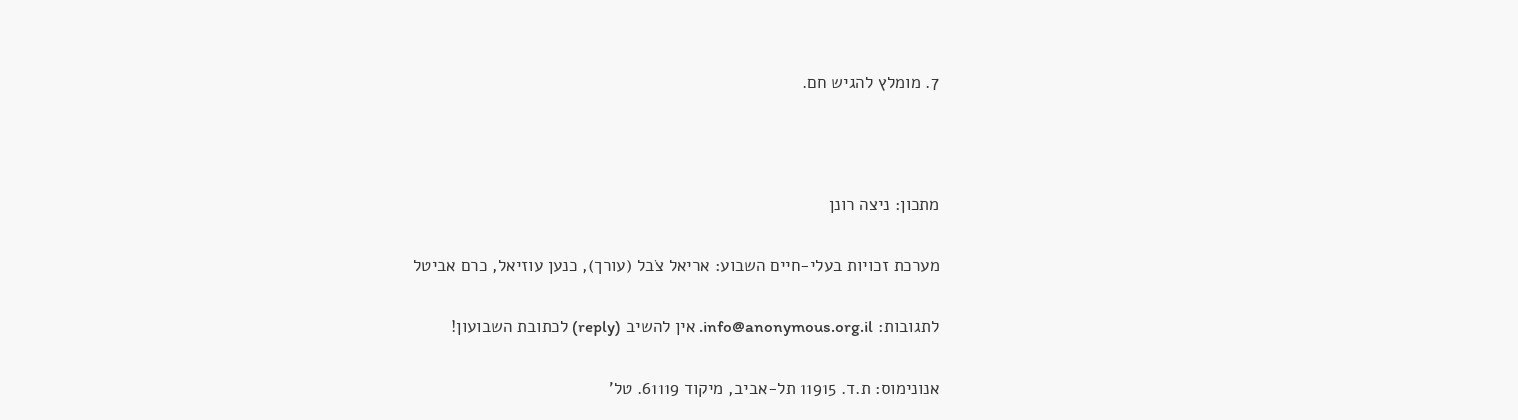7. מומלץ להגיש חם.



מתכון: ניצה רונן

מערכת זכויות בעלי-חיים השבוע: אריאל צֹבל (עורך), כנען עוזיאל, כרם אביטל

לתגובות: info@anonymous.org.il. אין להשיב (reply) לכתובת השבועון!

אנונימוס: ת.ד. 11915 תל-אביב, מיקוד 61119. טל'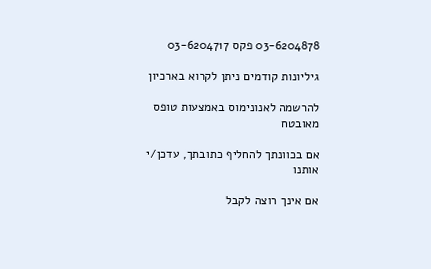03-6204878 פקס 03-6204717

גיליונות קודמים ניתן לקרוא בארכיון

להרשמה לאנונימוס באמצעות טופס מאובטח

אם בכוונתך להחליף כתובתך, עדכן/י אותנו

אם אינך רוצה לקבל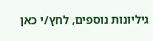גיליונות נוספים, לחץ/י כאן